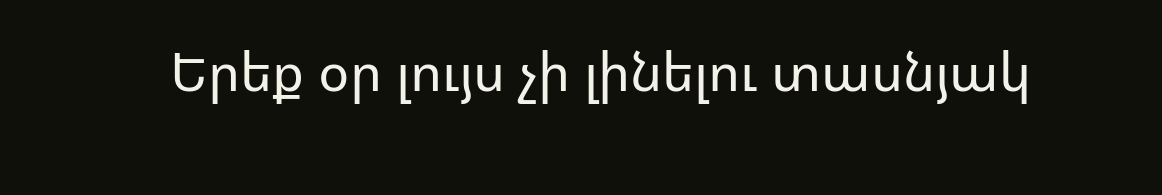Երեք օր լույս չի լինելու տասնյակ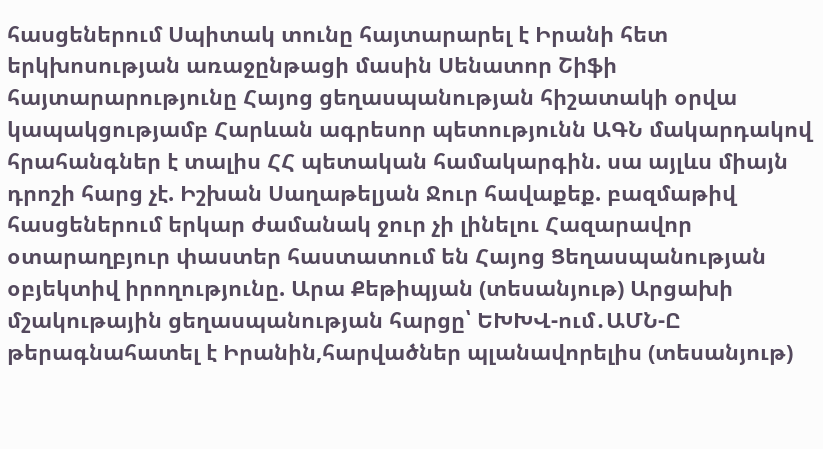հասցեներում Սպիտակ տունը հայտարարել է Իրանի հետ երկխոսության առաջընթացի մասին Սենատոր Շիֆի հայտարարությունը Հայոց ցեղասպանության հիշատակի օրվա կապակցությամբ Հարևան ագրեսոր պետությունն ԱԳՆ մակարդակով հրահանգներ է տալիս ՀՀ պետական համակարգին. սա այլևս միայն դրոշի հարց չէ. Իշխան Սաղաթելյան Ջուր հավաքեք. բազմաթիվ հասցեներում երկար ժամանակ ջուր չի լինելու Հազարավոր օտարաղբյուր փաստեր հաստատում են Հայոց Ցեղասպանության օբյեկտիվ իրողությունը. Արա Քեթիպյան (տեսանյութ) Արցախի մշակութային ցեղասպանության հարցը՝ ԵԽԽՎ-ում․ԱՄՆ-Ը թերագնահատել է Իրանին,հարվածներ պլանավորելիս (տեսանյութ)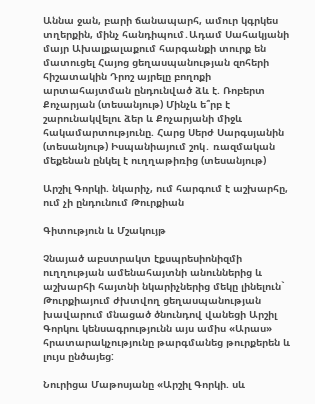Աննա ջան, բարի ճանապարհ, ամուր կգրկես տղերքին, մինչ հանդիպում․Ադամ Սահակյանի մայր Ախալքալաքում հարգանքի տուրք են մատուցել Հայոց ցեղասպանության զոհերի հիշատակին Դրոշ այրելը բողոքի արտահայտման ընդունված ձև է. Ռոբերտ Քոչարյան (տեսանյութ) Մինչև ե՞րբ է շարունակվելու ձեր և Քոչարյանի միջև հակամարտությունը. Հարց Սերժ Սարգսյանին (տեսանյութ) Իսպանիայում շոկ․ ռազմական մեքենան ընկել է ուղղաթիռից (տեսանյութ)

Արշիլ Գորկի. նկարիչ, ում հարգում է աշխարհը, ում չի ընդունում Թուրքիան

Գիտություն և Մշակույթ

Չնայած աբստրակտ էքսպրեսիոնիզմի ուղղության ամենահայտնի անուններից և աշխարհի հայտնի նկարիչներից մեկը լինելուն` Թուրքիայում ժխտվող ցեղասպանության խավարում մնացած ծնունդով վանեցի Արշիլ Գորկու կենսագրությունն այս ամիս «Արաս» հրատարակչությունը թարգմանեց թուրքերեն և լույս ընծայեց:

Նուրիցա Մաթոսյանը «Արշիլ Գորկի. սև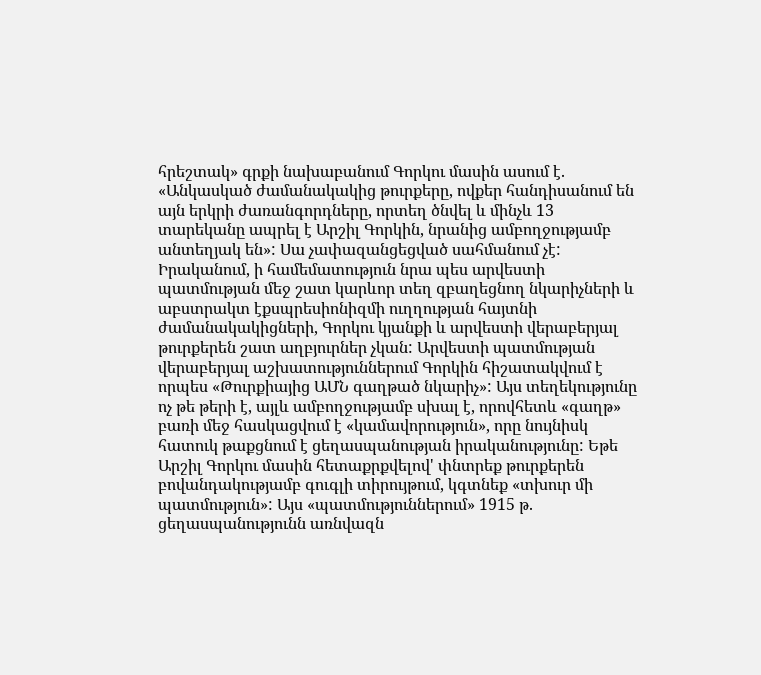հրեշտակ» գրքի նախաբանում Գորկու մասին ասում է. «Անկասկած ժամանակակից թուրքերը, ովքեր հանդիսանում են այն երկրի ժառանգորդները, որտեղ ծնվել և մինչև 13 տարեկանը ապրել է Արշիլ Գորկին, նրանից ամբողջությամբ անտեղյակ են»: Սա չափազանցեցված սահմանում չէ: Իրականում, ի համեմատություն նրա պես արվեստի պատմության մեջ շատ կարևոր տեղ զբաղեցնող նկարիչների և աբստրակտ էքսպրեսիոնիզմի ուղղության հայտնի ժամանակակիցների, Գորկու կյանքի և արվեստի վերաբերյալ թուրքերեն շատ աղբյուրներ չկան: Արվեստի պատմության վերաբերյալ աշխատություններում Գորկին հիշատակվում է որպես «Թուրքիայից ԱՄՆ գաղթած նկարիչ»: Այս տեղեկությունը ոչ թե թերի է, այլև ամբողջությամբ սխալ է, որովհետև «գաղթ» բառի մեջ հասկացվում է «կամավորություն», որը նույնիսկ հատուկ թաքցնում է ցեղասպանության իրականությունը: Եթե Արշիլ Գորկու մասին հետաքրքվելով' փնտրեք թուրքերեն բովանդակությամբ գուգլի տիրույթում, կգտնեք «տխուր մի պատմություն»: Այս «պատմություններում» 1915 թ. ցեղասպանությունն առնվազն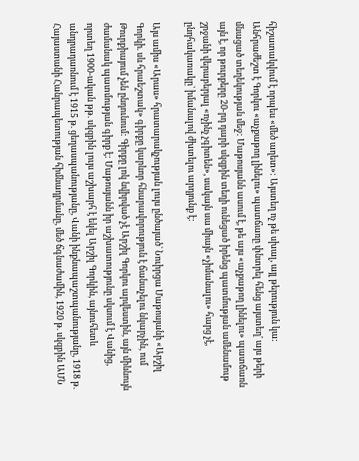հիշատակվում է որպես «մեծ աղետ»: Այստեղ ոչ թե սխալ, այլ թերություն կա: Անհրաժեշտ է Գորկու «աչքաթող լինելու» պատճառը փնտրել հենց այստեղ' այս թերի մնացած տեղեկության մեջ: Մաթոսյանն ասում է, թե այս «աչքաթող լինելու» պատճառն այն է, որ թուրքերը 20-րդ դարի սկզբին տեղի ունեցած իրենց պատմության ամենամութ շրջանի վերաբերյալ «ոչինչ չգիտեն», սակայն սա միայն «չիմանալու» հարց չէ, ընդհակառակը` իմանալով ժխտելու արդյունք է:

Այս ամիս «Արաս» հրատարակչության լույս ընծայած` Նուիրցա Մաթոսյանի «Արշիլ Գորկի. սև հրաեշտակ» գիրքը կարևոր հնարավորություն է ճանաչելու նկարչին, ում Թուրքիայում չեն ընդունում: Գիրքը լոկ նվիրված չէ Արշիլ Գորկու արվեստին, այն միևնույն ժամանակ պատմության գիրք է: Մաթոսյանն իր աշխատությունը սկսում է Վանից, որտեղ 1900-ական թթ. սկզբին լույս աշխարհ է եկել Արշիլ Գորկին, այնուհետև անդրադառնում է 1915 թ. ցեղասպանությանը, Վանի ինքնապաշտպանությանը, 1918 թ. Հայաստանի Հանրապետության հիմնադրմանը, մեծ ճգնաժամին, 1920 թ. սկզբին ԱՄՆ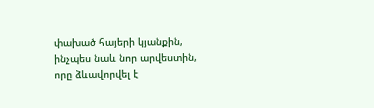փախած հայերի կյանքին, ինչպես նաև նոր արվեստին, որը ձևավորվել է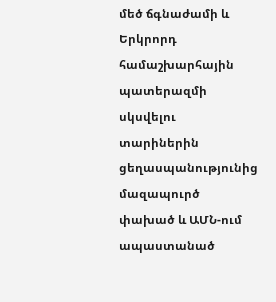մեծ ճգնաժամի և Երկրորդ համաշխարհային պատերազմի սկսվելու տարիներին ցեղասպանությունից մազապուրծ փախած և ԱՄՆ-ում ապաստանած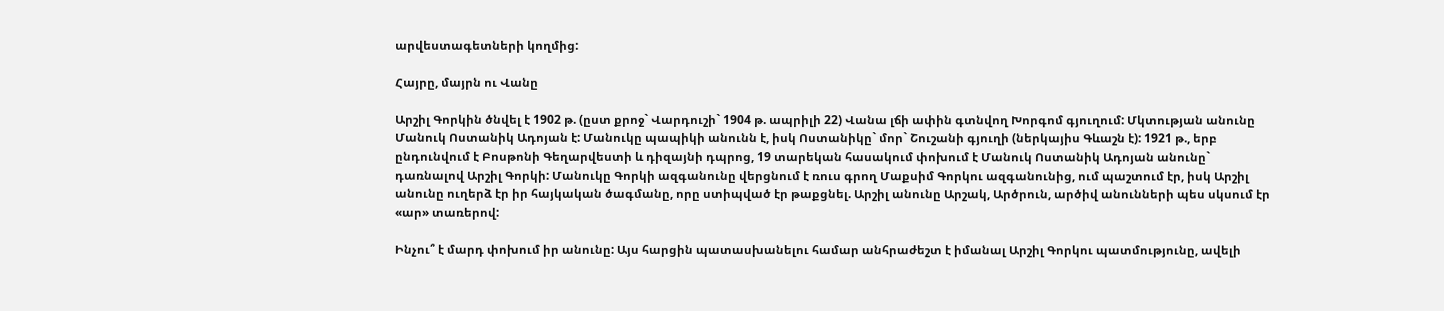արվեստագետների կողմից:

Հայրը, մայրն ու Վանը

Արշիլ Գորկին ծնվել է 1902 թ. (ըստ քրոջ` Վարդուշի` 1904 թ. ապրիլի 22) Վանա լճի ափին գտնվող Խորգոմ գյուղում: Մկտության անունը Մանուկ Ոստանիկ Ադոյան է: Մանուկը պապիկի անունն է, իսկ Ոստանիկը` մոր` Շուշանի գյուղի (ներկայիս Գևաշն է): 1921 թ., երբ ընդունվում է Բոսթոնի Գեղարվեստի և դիզայնի դպրոց, 19 տարեկան հասակում փոխում է Մանուկ Ոստանիկ Ադոյան անունը` դառնալով Արշիլ Գորկի: Մանուկը Գորկի ազգանունը վերցնում է ռուս գրող Մաքսիմ Գորկու ազգանունից, ում պաշտում էր, իսկ Արշիլ անունը ուղերձ էր իր հայկական ծագմանը, որը ստիպված էր թաքցնել. Արշիլ անունը Արշակ, Արծրուն, արծիվ անունների պես սկսում էր «ար» տառերով:

Ինչու՞ է մարդ փոխում իր անունը: Այս հարցին պատասխանելու համար անհրաժեշտ է իմանալ Արշիլ Գորկու պատմությունը, ավելի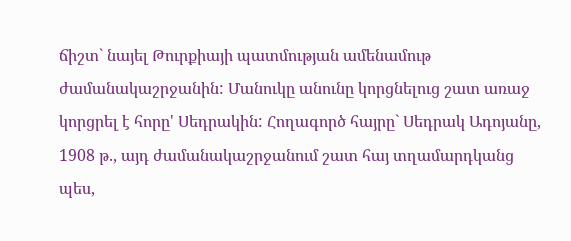ճիշտ` նայել Թուրքիայի պատմության ամենամութ ժամանակաշրջանին: Մանուկը անունը կորցնելուց շատ առաջ կորցրել է հորը' Սեդրակին: Հողագործ հայրը` Սեդրակ Ադոյանը, 1908 թ., այդ ժամանակաշրջանում շատ հայ տղամարդկանց պես,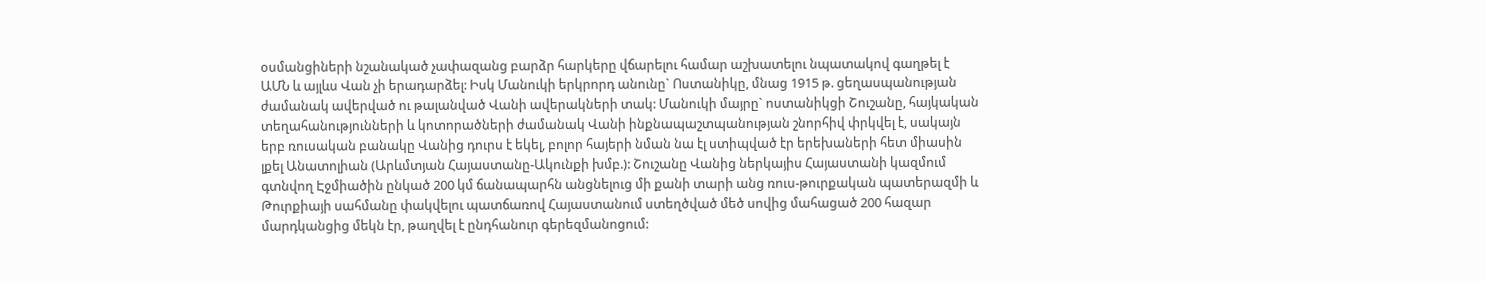օսմանցիների նշանակած չափազանց բարձր հարկերը վճարելու համար աշխատելու նպատակով գաղթել է ԱՄՆ և այլևս Վան չի երադարձել: Իսկ Մանուկի երկրորդ անունը` Ոստանիկը, մնաց 1915 թ. ցեղասպանության ժամանակ ավերված ու թալանված Վանի ավերակների տակ: Մանուկի մայրը` ոստանիկցի Շուշանը, հայկական տեղահանությունների և կոտորածների ժամանակ Վանի ինքնապաշտպանության շնորհիվ փրկվել է, սակայն երբ ռուսական բանակը Վանից դուրս է եկել, բոլոր հայերի նման նա էլ ստիպված էր երեխաների հետ միասին լքել Անատոլիան (Արևմտյան Հայաստանը-Ակունքի խմբ.): Շուշանը Վանից ներկայիս Հայաստանի կազմում գտնվող Էջմիածին ընկած 200 կմ ճանապարհն անցնելուց մի քանի տարի անց ռուս-թուրքական պատերազմի և Թուրքիայի սահմանը փակվելու պատճառով Հայաստանում ստեղծված մեծ սովից մահացած 200 հազար մարդկանցից մեկն էր, թաղվել է ընդհանուր գերեզմանոցում: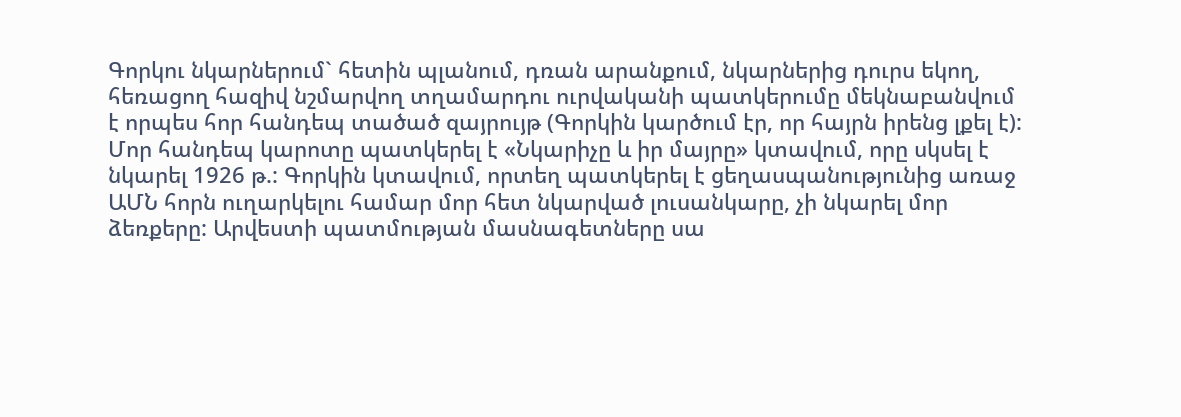Գորկու նկարներում` հետին պլանում, դռան արանքում, նկարներից դուրս եկող, հեռացող հազիվ նշմարվող տղամարդու ուրվականի պատկերումը մեկնաբանվում է որպես հոր հանդեպ տածած զայրույթ (Գորկին կարծում էր, որ հայրն իրենց լքել է): Մոր հանդեպ կարոտը պատկերել է «Նկարիչը և իր մայրը» կտավում, որը սկսել է նկարել 1926 թ.: Գորկին կտավում, որտեղ պատկերել է ցեղասպանությունից առաջ ԱՄՆ հորն ուղարկելու համար մոր հետ նկարված լուսանկարը, չի նկարել մոր ձեռքերը: Արվեստի պատմության մասնագետները սա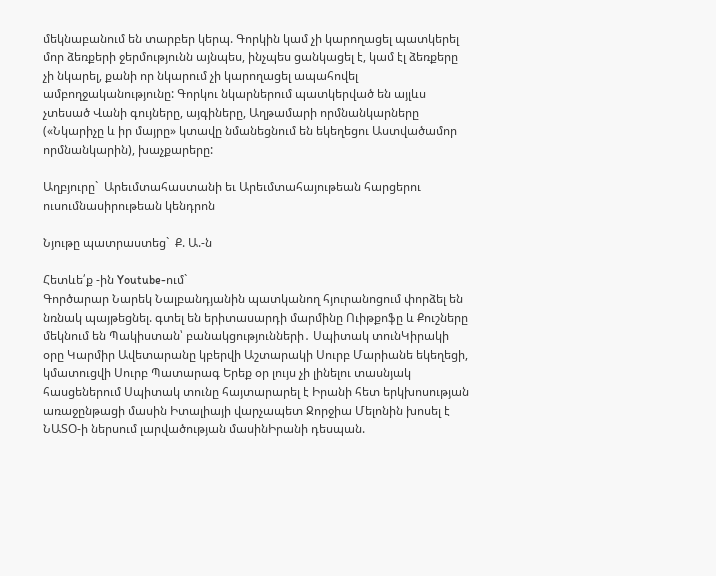մեկնաբանում են տարբեր կերպ. Գորկին կամ չի կարողացել պատկերել մոր ձեռքերի ջերմությունն այնպես, ինչպես ցանկացել է, կամ էլ ձեռքերը չի նկարել, քանի որ նկարում չի կարողացել ապահովել ամբողջականությունը: Գորկու նկարներում պատկերված են այլևս չտեսած Վանի գույները, այգիները, Աղթամարի որմնանկարները («Նկարիչը և իր մայրը» կտավը նմանեցնում են եկեղեցու Աստվածամոր որմնանկարին), խաչքարերը:

Աղբյուրը`  Արեւմտահաստանի եւ Արեւմտահայութեան հարցերու ուսումնասիրութեան կենդրոն

Նյութը պատրաստեց`  Ք. Ա.-ն

Հետևե՛ք -ին Youtube-ում`
Գործարար Նարեկ Նալբանդյանին պատկանող հյուրանոցում փորձել են նռնակ պայթեցնել. գտել են երիտասարդի մարմինը Ուիթքոֆը և Քուշները մեկնում են Պակիստան՝ բանակցությունների․ Սպիտակ տունԿիրակի օրը Կարմիր Ավետարանը կբերվի Աշտարակի Սուրբ Մարիանե եկեղեցի, կմատուցվի Սուրբ Պատարագ Երեք օր լույս չի լինելու տասնյակ հասցեներում Սպիտակ տունը հայտարարել է Իրանի հետ երկխոսության առաջընթացի մասին Իտալիայի վարչապետ Ջորջիա Մելոնին խոսել է ՆԱՏՕ-ի ներսում լարվածության մասինԻրանի դեսպան.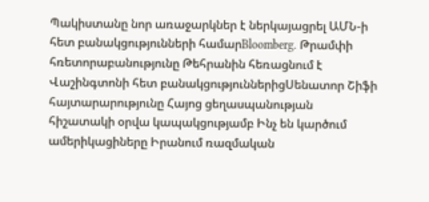Պակիստանը նոր առաջարկներ է ներկայացրել ԱՄՆ-ի հետ բանակցությունների համարBloomberg. Թրամփի հռետորաբանությունը Թեհրանին հեռացնում է Վաշինգտոնի հետ բանակցություններիցՍենատոր Շիֆի հայտարարությունը Հայոց ցեղասպանության հիշատակի օրվա կապակցությամբ Ինչ են կարծում ամերիկացիները Իրանում ռազմական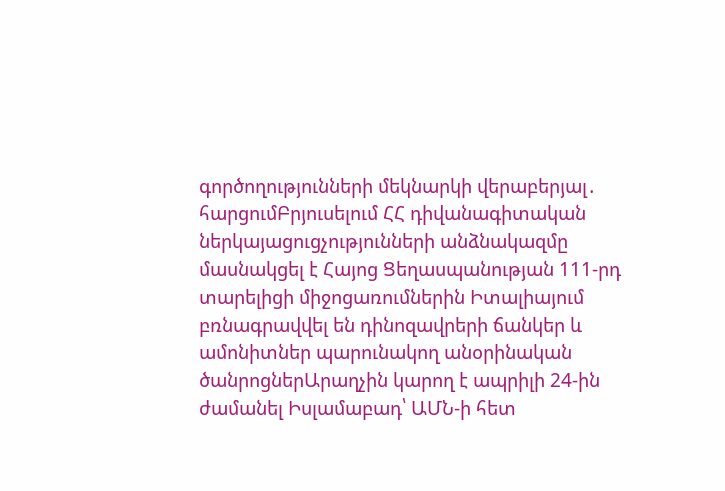գործողությունների մեկնարկի վերաբերյալ․ հարցումԲրյուսելում ՀՀ դիվանագիտական ներկայացուցչությունների անձնակազմը մասնակցել է Հայոց Ցեղասպանության 111-րդ տարելիցի միջոցառումներին Իտալիայում բռնագրավվել են դինոզավրերի ճանկեր և ամոնիտներ պարունակող անօրինական ծանրոցներԱրաղչին կարող է ապրիլի 24-ին ժամանել Իսլամաբադ՝ ԱՄՆ-ի հետ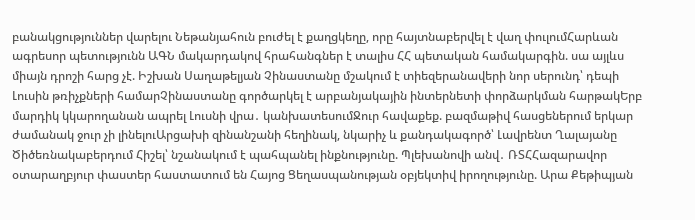բանակցություններ վարելու Նեթանյահուն բուժել է քաղցկեղը, որը հայտնաբերվել է վաղ փուլումՀարևան ագրեսոր պետությունն ԱԳՆ մակարդակով հրահանգներ է տալիս ՀՀ պետական համակարգին. սա այլևս միայն դրոշի հարց չէ. Իշխան Սաղաթելյան Չինաստանը մշակում է տիեզերանավերի նոր սերունդ՝ դեպի Լուսին թռիչքների համարՉինաստանը գործարկել է արբանյակային ինտերնետի փորձարկման հարթակԵրբ մարդիկ կկարողանան ապրել Լուսնի վրա․ կանխատեսումՋուր հավաքեք. բազմաթիվ հասցեներում երկար ժամանակ ջուր չի լինելուԱրցախի զինանշանի հեղինակ, նկարիչ և քանդակագործ՝ Լավրենտ Ղալայանը Ծիծեռնակաբերդում Հիշել՝ նշանակում է պահպանել ինքնությունը. Պլեխանովի անվ․ ՌՏՀՀազարավոր օտարաղբյուր փաստեր հաստատում են Հայոց Ցեղասպանության օբյեկտիվ իրողությունը. Արա Քեթիպյան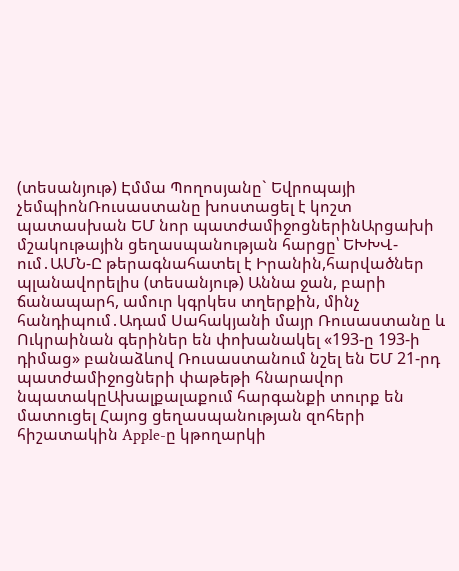(տեսանյութ) Էմմա Պողոսյանը` Եվրոպայի չեմպիոնՌուսաստանը խոստացել է կոշտ պատասխան ԵՄ նոր պատժամիջոցներինԱրցախի մշակութային ցեղասպանության հարցը՝ ԵԽԽՎ-ում․ԱՄՆ-Ը թերագնահատել է Իրանին,հարվածներ պլանավորելիս (տեսանյութ) Աննա ջան, բարի ճանապարհ, ամուր կգրկես տղերքին, մինչ հանդիպում․Ադամ Սահակյանի մայր Ռուսաստանը և Ուկրաինան գերիներ են փոխանակել «193-ը 193-ի դիմաց» բանաձևով Ռուսաստանում նշել են ԵՄ 21-րդ պատժամիջոցների փաթեթի հնարավոր նպատակըԱխալքալաքում հարգանքի տուրք են մատուցել Հայոց ցեղասպանության զոհերի հիշատակին Apple-ը կթողարկի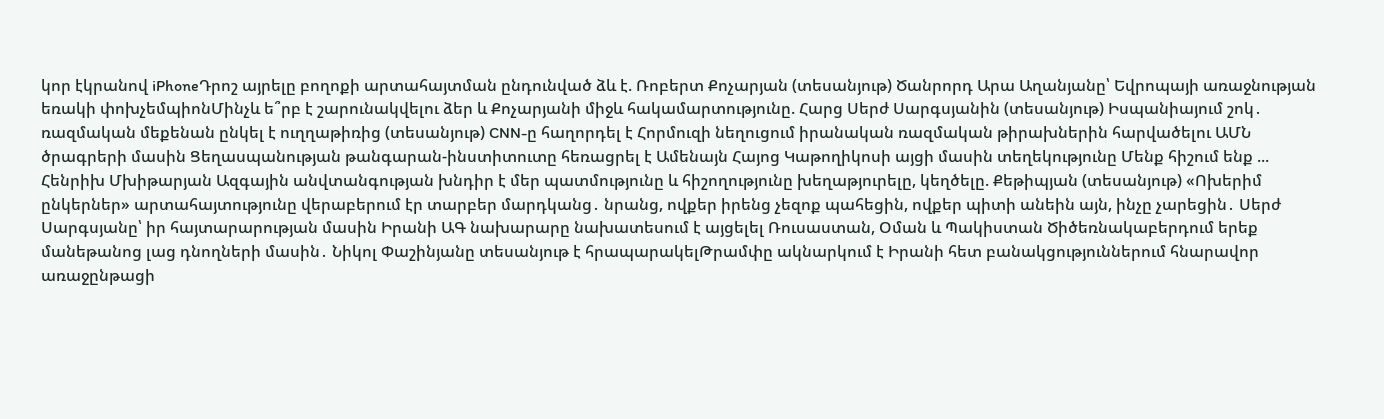կոր էկրանով iPhoneԴրոշ այրելը բողոքի արտահայտման ընդունված ձև է. Ռոբերտ Քոչարյան (տեսանյութ) Ծանրորդ Արա Աղանյանը՝ Եվրոպայի առաջնության եռակի փոխչեմպիոնՄինչև ե՞րբ է շարունակվելու ձեր և Քոչարյանի միջև հակամարտությունը. Հարց Սերժ Սարգսյանին (տեսանյութ) Իսպանիայում շոկ․ ռազմական մեքենան ընկել է ուղղաթիռից (տեսանյութ) CNN-ը հաղորդել է Հորմուզի նեղուցում իրանական ռազմական թիրախներին հարվածելու ԱՄՆ ծրագրերի մասին Ցեղասպանության թանգարան-ինստիտուտը հեռացրել է Ամենայն Հայոց Կաթողիկոսի այցի մասին տեղեկությունը Մենք հիշում ենք ... Հենրիխ Մխիթարյան Ազգային անվտանգության խնդիր է մեր պատմությունը և հիշողությունը խեղաթյուրելը, կեղծելը. Քեթիպյան (տեսանյութ) «Ոխերիմ ընկերներ» արտահայտությունը վերաբերում էր տարբեր մարդկանց․ նրանց, ովքեր իրենց չեզոք պահեցին, ովքեր պիտի անեին այն, ինչը չարեցին․ Սերժ Սարգսյանը՝ իր հայտարարության մասին Իրանի ԱԳ նախարարը նախատեսում է այցելել Ռուսաստան, Օման և Պակիստան Ծիծեռնակաբերդում երեք մանեթանոց լաց դնողների մասին․ Նիկոլ Փաշինյանը տեսանյութ է հրապարակելԹրամփը ակնարկում է Իրանի հետ բանակցություններում հնարավոր առաջընթացի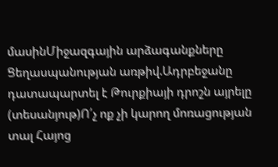մասինՄիջազգային արձագանքները Ցեղասպանության առթիվ.Ադրբեջանը դատապարտել է Թուրքիայի դրոշն այրելը (տեսանյութ)Ո՛չ ոք չի կարող մոռացության տալ Հայոց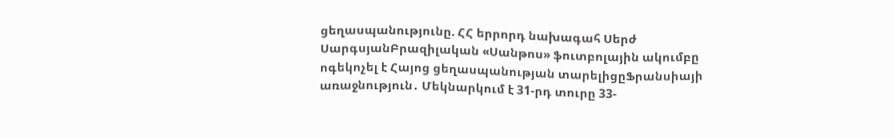ցեղասպանությունը. ՀՀ երրորդ նախագահ Սերժ ՍարգսյանԲրազիլական «Սանթոս» ֆուտբոլային ակումբը ոգեկոչել է Հայոց ցեղասպանության տարելիցըՖրանսիայի առաջնություն․ Մեկնարկում է 31-րդ տուրը 33-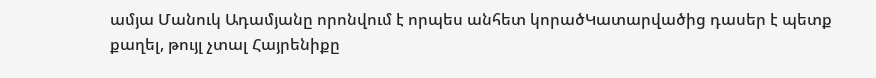ամյա Մանուկ Ադամյանը որոնվում է որպես անհետ կորածԿատարվածից դասեր է պետք քաղել, թույլ չտալ Հայրենիքը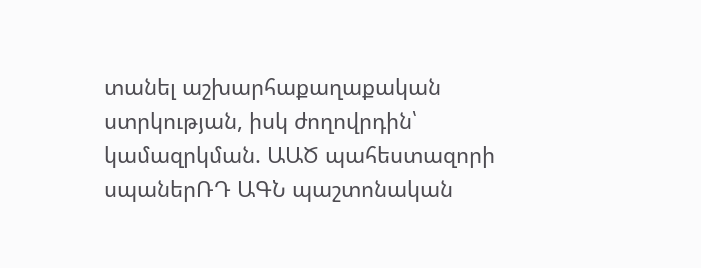տանել աշխարհաքաղաքական ստրկության, իսկ ժողովրդին՝ կամազրկման. ԱԱԾ պահեստազորի սպաներՌԴ ԱԳՆ պաշտոնական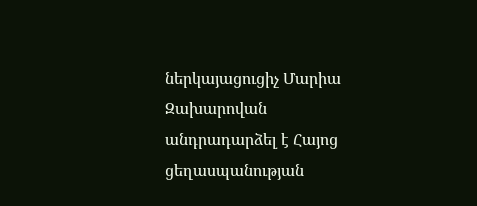ներկայացուցիչ Մարիա Զախարովան անդրադարձել է Հայոց ցեղասպանության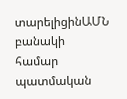տարելիցինԱՄՆ բանակի համար պատմական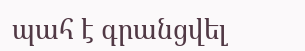պահ է գրանցվել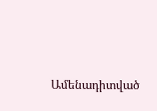Ամենադիտված